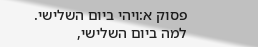פסוק א:ויהי ביום השלישי. למה ביום השלישי,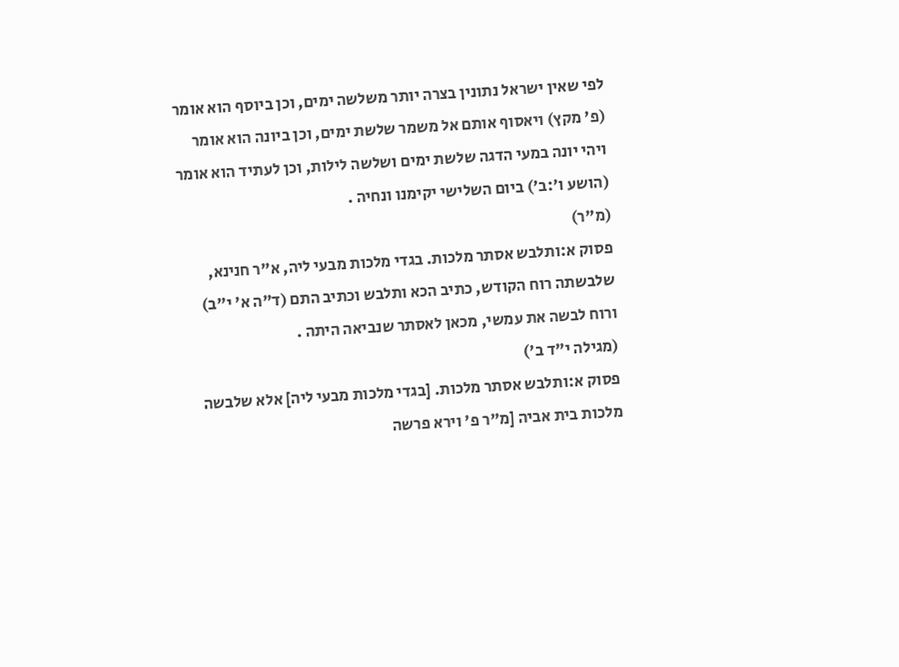לפי שאין ישראל נתונין בצרה יותר משלשה ימים, וכן ביוסף הוא אומר (פ' מקץ) ויאסוף אותם אל משמר שלשת ימים, וכן ביונה הוא אומר ויהי יונה במעי הדגה שלשת ימים ושלשה לילות, וכן לעתיד הוא אומר (הושע ו׳:ב׳) ביום השלישי יקימנו ונחיה .
(מ"ר)
פסוק א:ותלבש אסתר מלכות. בגדי מלכות מבעי ליה, א"ר חנינא, שלבשתה רוח הקודש, כתיב הכא ותלבש וכתיב התם (ד"ה א' י"ב) ורוח לבשה את עמשי, מכאן לאסתר שנביאה היתה .
(מגילה י"ד ב')
פסוק א:ותלבש אסתר מלכות. [בגדי מלכות מבעי ליה] אלא שלבשה מלכות בית אביה [מ"ר פ' וירא פרשה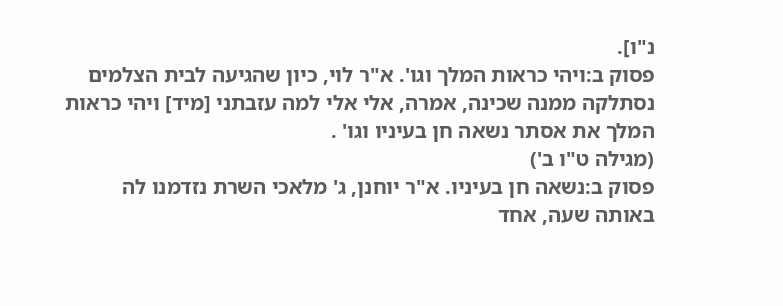נ"ו].
פסוק ב:ויהי כראות המלך וגו'. א"ר לוי, כיון שהגיעה לבית הצלמים נסתלקה ממנה שכינה, אמרה, אלי אלי למה עזבתני [מיד] ויהי כראות המלך את אסתר נשאה חן בעיניו וגו' .
(מגילה ט"ו ב')
פסוק ב:נשאה חן בעיניו. א"ר יוחנן, ג' מלאכי השרת נזדמנו לה באותה שעה, אחד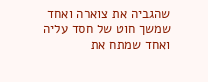שהגביה את צוארה ואחד שמשך חוט של חסד עליה ואחד שמתח את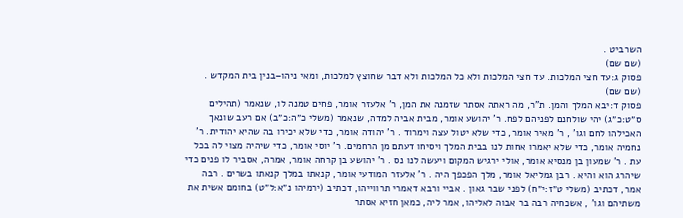השרביט .
(שם שם)
פסוק ג:עד חצי המלכות. עד חצי המלכות ולא כל המלכות ולא דבר שחוצץ למלכות, ומאי ניהו–בנין בית המקדש .
(שם שם)
פסוק ד:יבא המלך והמן. ת"ר, מה ראתה אסתר שזמנה את המן, ר' אלעזר אומר, פחים טמנה לו, שנאמר (תהילים ס״ט:כ״ג) יהי שולחנם לפניהם לפח. ר' יהושע אומר, מבית אביה למדה, שנאמר (משלי כ״ה:כ״ב) אם רעב שונאך האכילהו לחם וגו' , ר' מאיר אומר, כדי שלא יטול עצה וימרוד . ר' יהודה אומר, כדי שלא יכירו בה שהיא יהודית. ר' נחמיה אומר, כדי שלא יאמרו אחות לנו בבית המלך ויסיחו דעתם מן הרחמים. ר' יוסי אומר, כדי שיהיה מצוי לה בכל עת . ר' שמעון בן מנסיא אומר, אולי ירגיש המקום ויעשה לנו נס . ר' יהושע בן קרחה אומר, אמרה, אסביר לו פנים כדי שיהרג הוא והיא . רבן גמליאל אומר, מלך הפכפך היה . ר' אלעזר המודעי אומר, קנאתו במלך קנאתו בשרים . רבה אמר, דכתיב (משלי ט״ז:י״ח) לפני שבר גאון . אביי ורבא דאמרי תרווייהו, דכתיב (ירמיהו נ״א:ל״ט) בחומם אשית את משתיהם וגו' , אשכחיה רבה בר אבוה לאליהו, אמר ליה, כמאן חזיא אסתר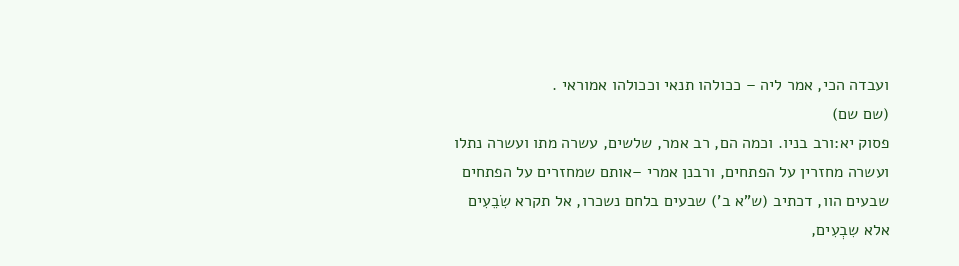ועבדה הכי, אמר ליה – ככולהו תנאי וככולהו אמוראי .
(שם שם)
פסוק יא:ורב בניו. וכמה הם, רב אמר, שלשים, עשרה מתו ועשרה נתלו ועשרה מחזרין על הפתחים, ורבנן אמרי –אותם שמחזרים על הפתחים שבעים הוו, דכתיב (ש"א ב') שבעים בלחם נשכרו, אל תקרא שִׂבֵעִים אלא שִבְעִים,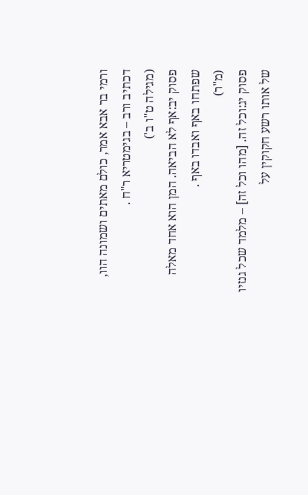ורמי בר אבא אמר, כולם מאתים ושמונה הוו, דכתיב ורב – בגימטריא ר"ח .
(מגילה ט"ו ב')
פסוק יב:אף לא הביאה. המן הוא אחד מאלה שפתחו באף ואבדו באף .
(מ"ר)
פסוק יג:וכל זה. [מהו וכל זה] – מלמד שכל גנזיו של אותו רשע חקוקין על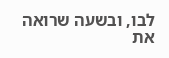לבו, ובשעה שרואה את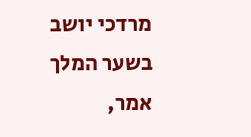מרדכי יושב בשער המלך אמר,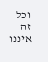וכל זה איננו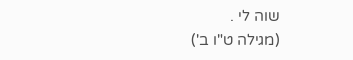שוה לי .
(מגילה ט"ו ב')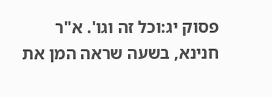פסוק יג:וכל זה וגו'. א"ר חנינא, בשעה שראה המן את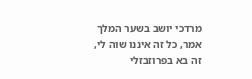מרדכי יושב בשער המלך אמר, כל זה איננו שוה לי, זה בא בפרוזבזלי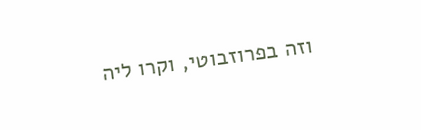וזה בפרוזבוטי, וקרו ליה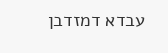עבדא דמזדבן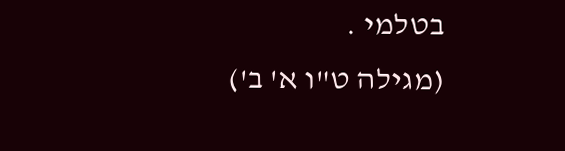בטלמי .
(מגילה ט"ו א' ב')